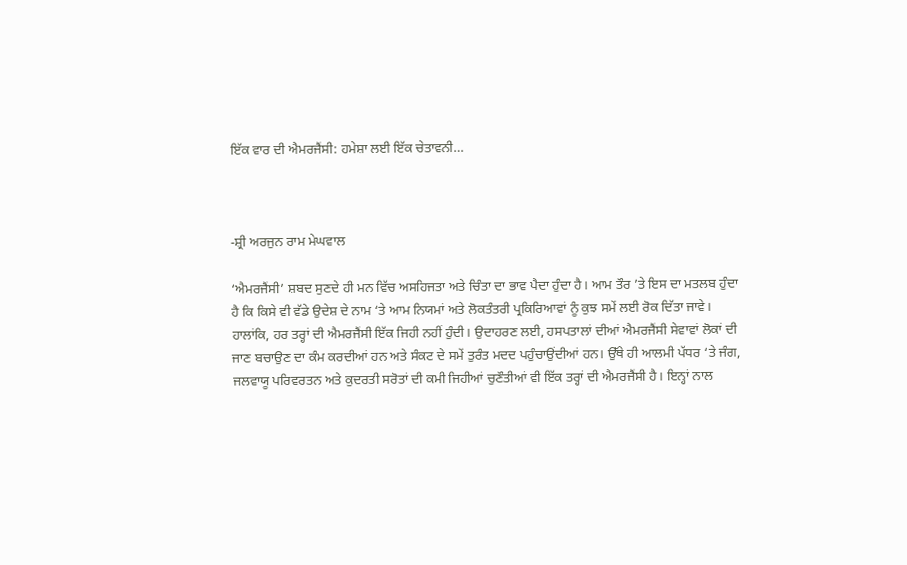ਇੱਕ ਵਾਰ ਦੀ ਐਮਰਜੈਂਸੀ: ਹਮੇਸ਼ਾ ਲਈ ਇੱਕ ਚੇਤਾਵਨੀ…



-ਸ਼੍ਰੀ ਅਰਜੁਨ ਰਾਮ ਮੇਘਵਾਲ

‘ਐਮਰਜੈਂਸੀ’ ਸ਼ਬਦ ਸੁਣਦੇ ਹੀ ਮਨ ਵਿੱਚ ਅਸਹਿਜਤਾ ਅਤੇ ਚਿੰਤਾ ਦਾ ਭਾਵ ਪੈਦਾ ਹੁੰਦਾ ਹੈ। ਆਮ ਤੌਰ ’ਤੇ ਇਸ ਦਾ ਮਤਲਬ ਹੁੰਦਾ
ਹੈ ਕਿ ਕਿਸੇ ਵੀ ਵੱਡੇ ਉਦੇਸ਼ ਦੇ ਨਾਮ ‘ਤੇ ਆਮ ਨਿਯਮਾਂ ਅਤੇ ਲੋਕਤੰਤਰੀ ਪ੍ਰਕਿਰਿਆਵਾਂ ਨੂੰ ਕੁਝ ਸਮੇਂ ਲਈ ਰੋਕ ਦਿੱਤਾ ਜਾਵੇ।
ਹਾਲਾਂਕਿ, ਹਰ ਤਰ੍ਹਾਂ ਦੀ ਐਮਰਜੈਂਸੀ ਇੱਕ ਜਿਹੀ ਨਹੀਂ ਹੁੰਦੀ। ਉਦਾਹਰਣ ਲਈ, ਹਸਪਤਾਲਾਂ ਦੀਆਂ ਐਮਰਜੈਂਸੀ ਸੇਵਾਵਾਂ ਲੋਕਾਂ ਦੀ
ਜਾਣ ਬਚਾਉਣ ਦਾ ਕੰਮ ਕਰਦੀਆਂ ਹਨ ਅਤੇ ਸੰਕਟ ਦੇ ਸਮੇਂ ਤੁਰੰਤ ਮਦਦ ਪਹੁੰਚਾਉਂਦੀਆਂ ਹਨ। ਉੱਥੇ ਹੀ ਆਲਮੀ ਪੱਧਰ ‘ਤੇ ਜੰਗ,
ਜਲਵਾਯੂ ਪਰਿਵਰਤਨ ਅਤੇ ਕੁਦਰਤੀ ਸਰੋਤਾਂ ਦੀ ਕਮੀ ਜਿਹੀਆਂ ਚੁਣੌਤੀਆਂ ਵੀ ਇੱਕ ਤਰ੍ਹਾਂ ਦੀ ਐਮਰਜੈਂਸੀ ਹੈ। ਇਨ੍ਹਾਂ ਨਾਲ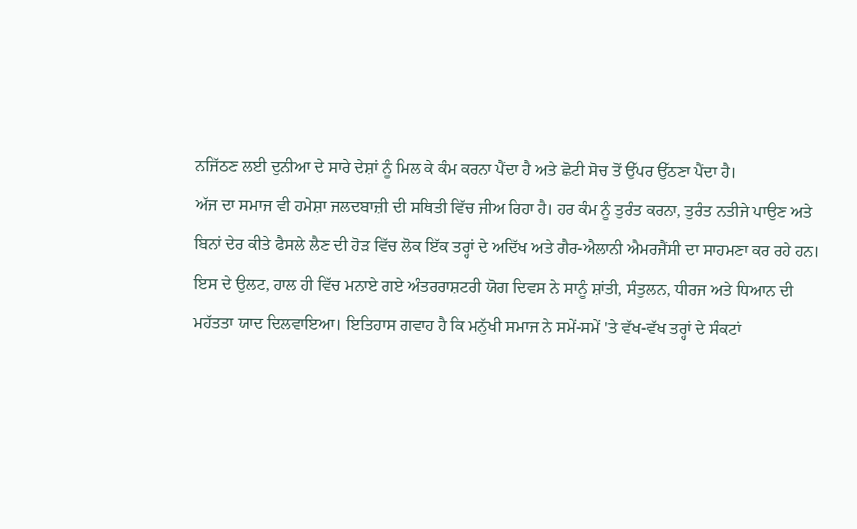ਨਜਿੱਠਣ ਲਈ ਦੁਨੀਆ ਦੇ ਸਾਰੇ ਦੇਸ਼ਾਂ ਨੂੰ ਮਿਲ ਕੇ ਕੰਮ ਕਰਨਾ ਪੈਂਦਾ ਹੈ ਅਤੇ ਛੋਟੀ ਸੋਚ ਤੋਂ ਉੱਪਰ ਉੱਠਣਾ ਪੈਂਦਾ ਹੈ।
ਅੱਜ ਦਾ ਸਮਾਜ ਵੀ ਹਮੇਸ਼ਾ ਜਲਦਬਾਜ਼ੀ ਦੀ ਸਥਿਤੀ ਵਿੱਚ ਜੀਅ ਰਿਹਾ ਹੈ। ਹਰ ਕੰਮ ਨੂੰ ਤੁਰੰਤ ਕਰਨਾ, ਤੁਰੰਤ ਨਤੀਜੇ ਪਾਉਣ ਅਤੇ
ਬਿਨਾਂ ਦੇਰ ਕੀਤੇ ਫੈਸਲੇ ਲੈਣ ਦੀ ਹੋੜ ਵਿੱਚ ਲੋਕ ਇੱਕ ਤਰ੍ਹਾਂ ਦੇ ਅਦਿੱਖ ਅਤੇ ਗੈਰ-ਐਲਾਨੀ ਐਮਰਜੈਂਸੀ ਦਾ ਸਾਹਮਣਾ ਕਰ ਰਹੇ ਹਨ।
ਇਸ ਦੇ ਉਲਟ, ਹਾਲ ਹੀ ਵਿੱਚ ਮਨਾਏ ਗਏ ਅੰਤਰਰਾਸ਼ਟਰੀ ਯੋਗ ਦਿਵਸ ਨੇ ਸਾਨੂੰ ਸ਼ਾਂਤੀ, ਸੰਤੁਲਨ, ਧੀਰਜ ਅਤੇ ਧਿਆਨ ਦੀ
ਮਹੱਤਤਾ ਯਾਦ ਦਿਲਵਾਇਆ। ਇਤਿਹਾਸ ਗਵਾਹ ਹੈ ਕਿ ਮਨੁੱਖੀ ਸਮਾਜ ਨੇ ਸਮੇਂ-ਸਮੇਂ 'ਤੇ ਵੱਖ-ਵੱਖ ਤਰ੍ਹਾਂ ਦੇ ਸੰਕਟਾਂ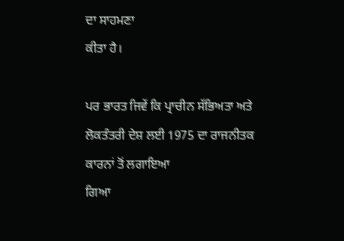ਦਾ ਸਾਹਮਣਾ
ਕੀਤਾ ਹੈ।

ਪਰ ਭਾਰਤ ਜਿਵੇਂ ਕਿ ਪ੍ਰਾਚੀਨ ਸੱਭਿਅਤਾ ਅਤੇ ਲੋਕਤੰਤਰੀ ਦੇਸ਼ ਲਈ 1975 ਦਾ ਰਾਜਨੀਤਕ ਕਾਰਨਾਂ ਤੋਂ ਲਗਾਇਆ
ਗਿਆ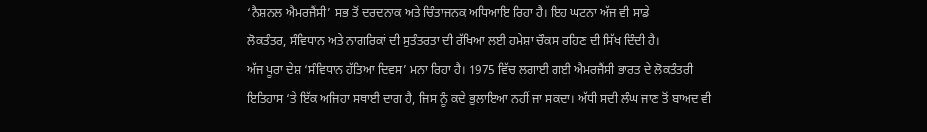‘ਨੈਸ਼ਨਲ ਐਮਰਜੈਂਸੀ’ ਸਭ ਤੋਂ ਦਰਦਨਾਕ ਅਤੇ ਚਿੰਤਾਜਨਕ ਅਧਿਆਇ ਰਿਹਾ ਹੈ। ਇਹ ਘਟਨਾ ਅੱਜ ਵੀ ਸਾਡੇ
ਲੋਕਤੰਤਰ, ਸੰਵਿਧਾਨ ਅਤੇ ਨਾਗਰਿਕਾਂ ਦੀ ਸੁਤੰਤਰਤਾ ਦੀ ਰੱਖਿਆ ਲਈ ਹਮੇਸ਼ਾ ਚੌਕਸ ਰਹਿਣ ਦੀ ਸਿੱਖ ਦਿੰਦੀ ਹੈ।
ਅੱਜ ਪੂਰਾ ਦੇਸ਼ ‘ਸੰਵਿਧਾਨ ਹੱਤਿਆ ਦਿਵਸ’ ਮਨਾ ਰਿਹਾ ਹੈ। 1975 ਵਿੱਚ ਲਗਾਈ ਗਈ ਐਮਰਜੈਂਸੀ ਭਾਰਤ ਦੇ ਲੋਕਤੰਤਰੀ
ਇਤਿਹਾਸ ‘ਤੇ ਇੱਕ ਅਜਿਹਾ ਸਥਾਈ ਦਾਗ ਹੈ, ਜਿਸ ਨੂੰ ਕਦੇ ਭੁਲਾਇਆ ਨਹੀਂ ਜਾ ਸਕਦਾ। ਅੱਧੀ ਸਦੀ ਲੰਘ ਜਾਣ ਤੋਂ ਬਾਅਦ ਵੀ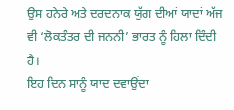ਉਸ ਹਨੇਰੇ ਅਤੇ ਦਰਦਨਾਕ ਯੁੱਗ ਦੀਆਂ ਯਾਦਾਂ ਅੱਜ ਵੀ ‘ਲੋਕਤੰਤਰ ਦੀ ਜਨਨੀ’ ਭਾਰਤ ਨੂੰ ਹਿਲਾ ਦਿੰਦੀ ਹੈ।
ਇਹ ਦਿਨ ਸਾਨੂੰ ਯਾਦ ਦਵਾਉਂਦਾ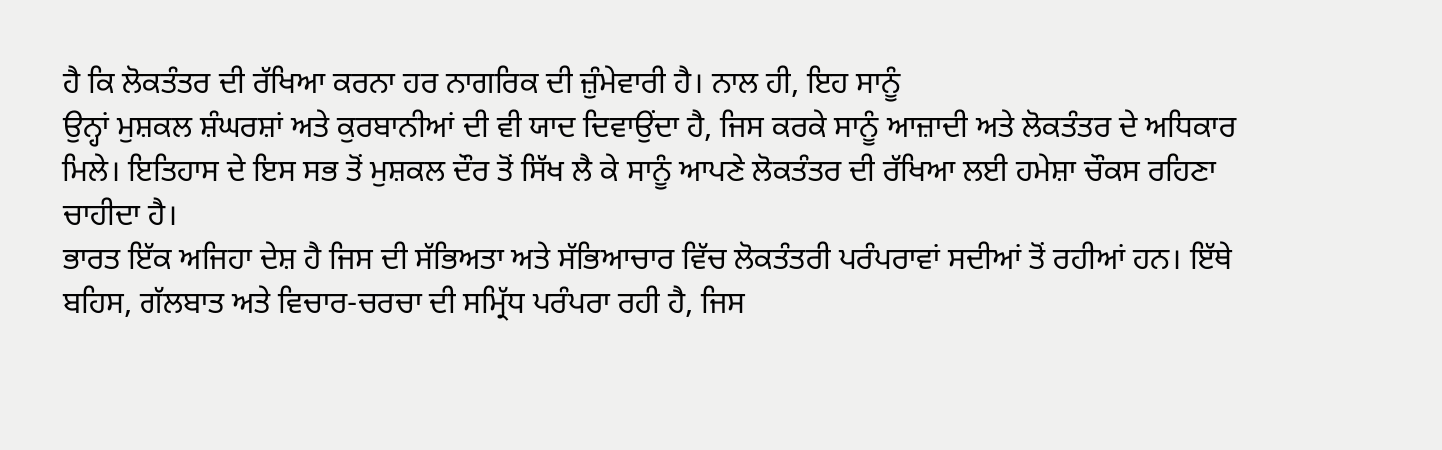ਹੈ ਕਿ ਲੋਕਤੰਤਰ ਦੀ ਰੱਖਿਆ ਕਰਨਾ ਹਰ ਨਾਗਰਿਕ ਦੀ ਜ਼ੁੰਮੇਵਾਰੀ ਹੈ। ਨਾਲ ਹੀ, ਇਹ ਸਾਨੂੰ
ਉਨ੍ਹਾਂ ਮੁਸ਼ਕਲ ਸ਼ੰਘਰਸ਼ਾਂ ਅਤੇ ਕੁਰਬਾਨੀਆਂ ਦੀ ਵੀ ਯਾਦ ਦਿਵਾਉਂਦਾ ਹੈ, ਜਿਸ ਕਰਕੇ ਸਾਨੂੰ ਆਜ਼ਾਦੀ ਅਤੇ ਲੋਕਤੰਤਰ ਦੇ ਅਧਿਕਾਰ
ਮਿਲੇ। ਇਤਿਹਾਸ ਦੇ ਇਸ ਸਭ ਤੋਂ ਮੁਸ਼ਕਲ ਦੌਰ ਤੋਂ ਸਿੱਖ ਲੈ ਕੇ ਸਾਨੂੰ ਆਪਣੇ ਲੋਕਤੰਤਰ ਦੀ ਰੱਖਿਆ ਲਈ ਹਮੇਸ਼ਾ ਚੌਕਸ ਰਹਿਣਾ
ਚਾਹੀਦਾ ਹੈ।
ਭਾਰਤ ਇੱਕ ਅਜਿਹਾ ਦੇਸ਼ ਹੈ ਜਿਸ ਦੀ ਸੱਭਿਅਤਾ ਅਤੇ ਸੱਭਿਆਚਾਰ ਵਿੱਚ ਲੋਕਤੰਤਰੀ ਪਰੰਪਰਾਵਾਂ ਸਦੀਆਂ ਤੋਂ ਰਹੀਆਂ ਹਨ। ਇੱਥੇ
ਬਹਿਸ, ਗੱਲਬਾਤ ਅਤੇ ਵਿਚਾਰ-ਚਰਚਾ ਦੀ ਸਮ੍ਰਿੱਧ ਪਰੰਪਰਾ ਰਹੀ ਹੈ, ਜਿਸ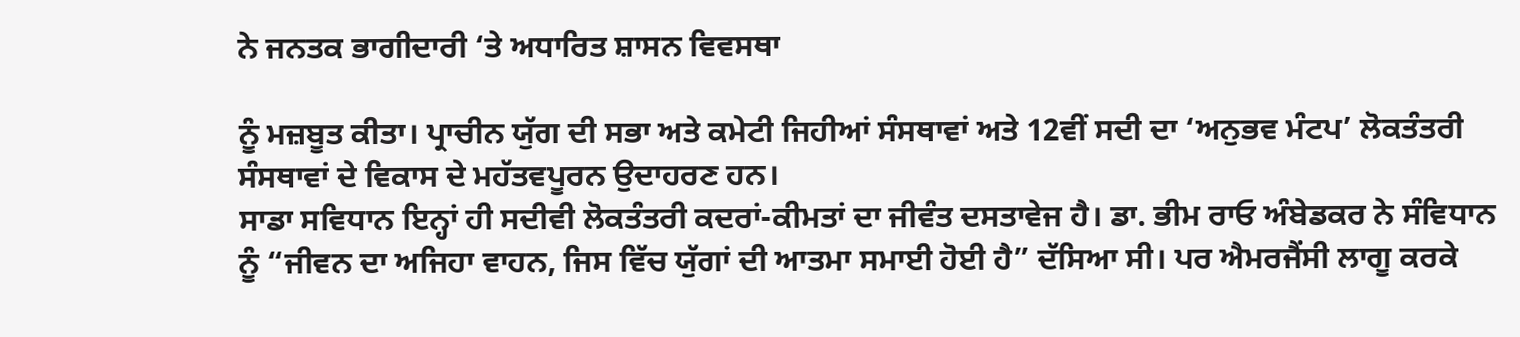ਨੇ ਜਨਤਕ ਭਾਗੀਦਾਰੀ ‘ਤੇ ਅਧਾਰਿਤ ਸ਼ਾਸਨ ਵਿਵਸਥਾ

ਨੂੰ ਮਜ਼ਬੂਤ ਕੀਤਾ। ਪ੍ਰਾਚੀਨ ਯੁੱਗ ਦੀ ਸਭਾ ਅਤੇ ਕਮੇਟੀ ਜਿਹੀਆਂ ਸੰਸਥਾਵਾਂ ਅਤੇ 12ਵੀਂ ਸਦੀ ਦਾ ‘ਅਨੁਭਵ ਮੰਟਪ’ ਲੋਕਤੰਤਰੀ
ਸੰਸਥਾਵਾਂ ਦੇ ਵਿਕਾਸ ਦੇ ਮਹੱਤਵਪੂਰਨ ਉਦਾਹਰਣ ਹਨ।
ਸਾਡਾ ਸਵਿਧਾਨ ਇਨ੍ਹਾਂ ਹੀ ਸਦੀਵੀ ਲੋਕਤੰਤਰੀ ਕਦਰਾਂ-ਕੀਮਤਾਂ ਦਾ ਜੀਵੰਤ ਦਸਤਾਵੇਜ ਹੈ। ਡਾ. ਭੀਮ ਰਾਓ ਅੰਬੇਡਕਰ ਨੇ ਸੰਵਿਧਾਨ
ਨੂੰ “ਜੀਵਨ ਦਾ ਅਜਿਹਾ ਵਾਹਨ, ਜਿਸ ਵਿੱਚ ਯੁੱਗਾਂ ਦੀ ਆਤਮਾ ਸਮਾਈ ਹੋਈ ਹੈ” ਦੱਸਿਆ ਸੀ। ਪਰ ਐਮਰਜੈਂਸੀ ਲਾਗੂ ਕਰਕੇ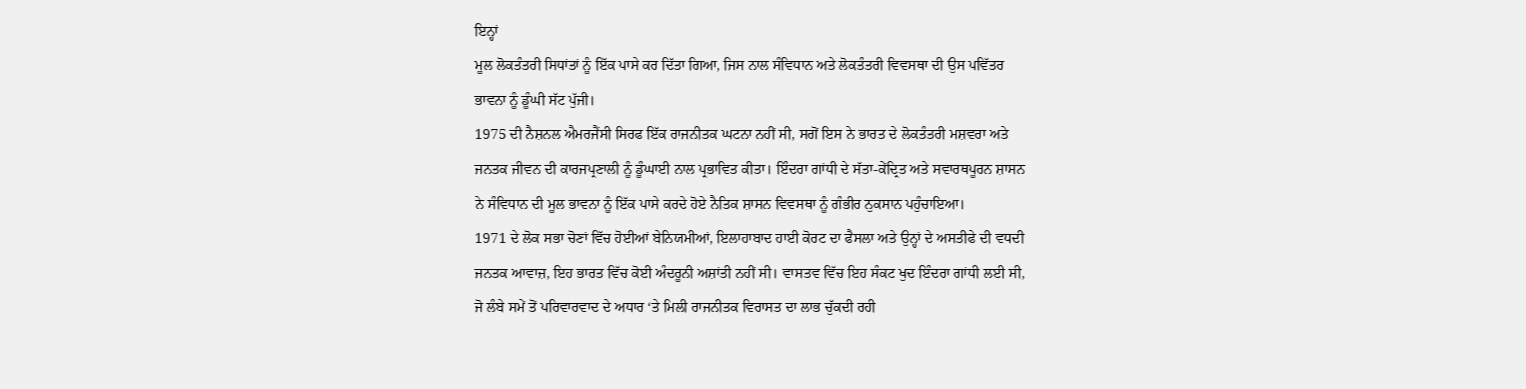ਇਨ੍ਹਾਂ
ਮੂਲ ਲੋਕਤੰਤਰੀ ਸਿਧਾਂਤਾਂ ਨੂੰ ਇੱਕ ਪਾਸੇ ਕਰ ਦਿੱਤਾ ਗਿਆ, ਜਿਸ ਨਾਲ ਸੰਵਿਧਾਨ ਅਤੇ ਲੋਕਤੰਤਰੀ ਵਿਵਸਥਾ ਦੀ ਉਸ ਪਵਿੱਤਰ
ਭਾਵਨਾ ਨੂੰ ਡੂੰਘੀ ਸੱਟ ਪੁੱਜੀ।
1975 ਦੀ ਨੈਸ਼ਨਲ ਐਮਰਜੈਂਸੀ ਸਿਰਫ ਇੱਕ ਰਾਜਨੀਤਕ ਘਟਨਾ ਨਹੀਂ ਸੀ, ਸਗੋਂ ਇਸ ਨੇ ਭਾਰਤ ਦੇ ਲੋਕਤੰਤਰੀ ਮਸ਼ਵਰਾ ਅਤੇ
ਜਨਤਕ ਜੀਵਨ ਦੀ ਕਾਰਜਪ੍ਰਣਾਲੀ ਨੂੰ ਡੂੰਘਾਈ ਨਾਲ ਪ੍ਰਭਾਵਿਤ ਕੀਤਾ। ਇੰਦਰਾ ਗਾਂਧੀ ਦੇ ਸੱਤਾ-ਕੇਂਦ੍ਰਿਤ ਅਤੇ ਸਵਾਰਥਪੂਰਨ ਸ਼ਾਸਨ
ਨੇ ਸੰਵਿਧਾਨ ਦੀ ਮੂਲ ਭਾਵਨਾ ਨੂੰ ਇੱਕ ਪਾਸੇ ਕਰਦੇ ਹੋਏ ਨੈਤਿਕ ਸ਼ਾਸਨ ਵਿਵਸਥਾ ਨੂੰ ਗੰਭੀਰ ਨੁਕਸਾਨ ਪਹੁੰਚਾਇਆ।
1971 ਦੇ ਲੋਕ ਸਭਾ ਚੋਣਾਂ ਵਿੱਚ ਹੋਈਆਂ ਬੇਨਿਯਮੀਆਂ, ਇਲਾਹਾਬਾਦ ਹਾਈ ਕੋਰਟ ਦਾ ਫੈਸਲਾ ਅਤੇ ਉਨ੍ਹਾਂ ਦੇ ਅਸਤੀਫੇ ਦੀ ਵਧਦੀ
ਜਨਤਕ ਆਵਾਜ਼, ਇਹ ਭਾਰਤ ਵਿੱਚ ਕੋਈ ਅੰਦਰੂਨੀ ਅਸ਼ਾਂਤੀ ਨਹੀਂ ਸੀ। ਵਾਸਤਵ ਵਿੱਚ ਇਹ ਸੰਕਟ ਖੁਦ ਇੰਦਰਾ ਗਾਂਧੀ ਲਈ ਸੀ,
ਜੋ ਲੰਬੇ ਸਮੇਂ ਤੋਂ ਪਰਿਵਾਰਵਾਦ ਦੇ ਅਧਾਰ ‘ਤੇ ਮਿਲੀ ਰਾਜਨੀਤਕ ਵਿਰਾਸਤ ਦਾ ਲਾਭ ਚੁੱਕਦੀ ਰਹੀ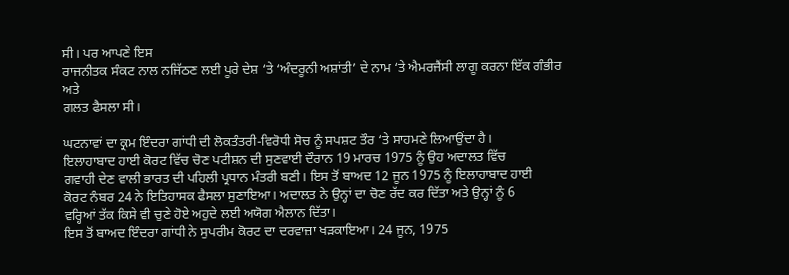ਸੀ। ਪਰ ਆਪਣੇ ਇਸ
ਰਾਜਨੀਤਕ ਸੰਕਟ ਨਾਲ ਨਜਿੱਠਣ ਲਈ ਪੂਰੇ ਦੇਸ਼ ‘ਤੇ ‘ਅੰਦਰੂਨੀ ਅਸ਼ਾਂਤੀ’ ਦੇ ਨਾਮ ‘ਤੇ ਐਮਰਜੈਂਸੀ ਲਾਗੂ ਕਰਨਾ ਇੱਕ ਗੰਭੀਰ ਅਤੇ
ਗਲਤ ਫੈਸਲਾ ਸੀ।

ਘਟਨਾਵਾਂ ਦਾ ਕ੍ਰਮ ਇੰਦਰਾ ਗਾਂਧੀ ਦੀ ਲੋਕਤੰਤਰੀ-ਵਿਰੋਧੀ ਸੋਚ ਨੂੰ ਸਪਸ਼ਟ ਤੌਰ ‘ਤੇ ਸਾਹਮਣੇ ਲਿਆਉਂਦਾ ਹੈ।
ਇਲਾਹਾਬਾਦ ਹਾਈ ਕੋਰਟ ਵਿੱਚ ਚੋਣ ਪਟੀਸ਼ਨ ਦੀ ਸੁਣਵਾਈ ਦੌਰਾਨ 19 ਮਾਰਚ 1975 ਨੂੰ ਉਹ ਅਦਾਲਤ ਵਿੱਚ
ਗਵਾਹੀ ਦੇਣ ਵਾਲੀ ਭਾਰਤ ਦੀ ਪਹਿਲੀ ਪ੍ਰਧਾਨ ਮੰਤਰੀ ਬਣੀ। ਇਸ ਤੋਂ ਬਾਅਦ 12 ਜੂਨ 1975 ਨੂੰ ਇਲਾਹਾਬਾਦ ਹਾਈ
ਕੋਰਟ ਨੰਬਰ 24 ਨੇ ਇਤਿਹਾਸਕ ਫੈਸਲਾ ਸੁਣਾਇਆ। ਅਦਾਲਤ ਨੇ ਉਨ੍ਹਾਂ ਦਾ ਚੋਣ ਰੱਦ ਕਰ ਦਿੱਤਾ ਅਤੇ ਉਨ੍ਹਾਂ ਨੂੰ 6
ਵਰ੍ਹਿਆਂ ਤੱਕ ਕਿਸੇ ਵੀ ਚੁਣੇ ਹੋਏ ਅਹੁਦੇ ਲਈ ਅਯੋਗ ਐਲਾਨ ਦਿੱਤਾ।
ਇਸ ਤੋਂ ਬਾਅਦ ਇੰਦਰਾ ਗਾਂਧੀ ਨੇ ਸੁਪਰੀਮ ਕੋਰਟ ਦਾ ਦਰਵਾਜ਼ਾ ਖੜਕਾਇਆ। 24 ਜੂਨ, 1975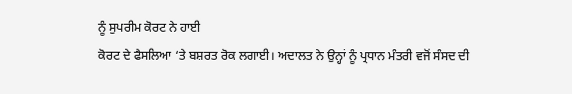ਨੂੰ ਸੁਪਰੀਮ ਕੋਰਟ ਨੇ ਹਾਈ
ਕੋਰਟ ਦੇ ਫੈਸਲਿਆ ‘ਤੇ ਬਸ਼ਰਤ ਰੋਕ ਲਗਾਈ। ਅਦਾਲਤ ਨੇ ਉਨ੍ਹਾਂ ਨੂੰ ਪ੍ਰਧਾਨ ਮੰਤਰੀ ਵਜੋਂ ਸੰਸਦ ਦੀ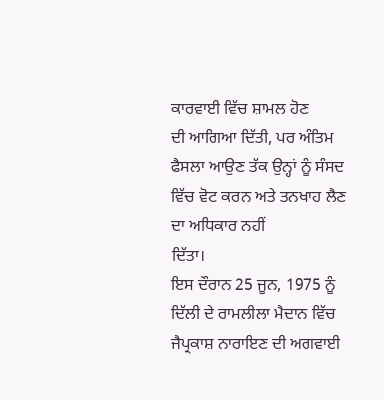ਕਾਰਵਾਈ ਵਿੱਚ ਸ਼ਾਮਲ ਹੋਣ
ਦੀ ਆਗਿਆ ਦਿੱਤੀ, ਪਰ ਅੰਤਿਮ ਫੈਸਲਾ ਆਉਣ ਤੱਕ ਉਨ੍ਹਾਂ ਨੂੰ ਸੰਸਦ ਵਿੱਚ ਵੋਟ ਕਰਨ ਅਤੇ ਤਨਖਾਹ ਲੈਣ ਦਾ ਅਧਿਕਾਰ ਨਹੀਂ
ਦਿੱਤਾ।
ਇਸ ਦੌਰਾਨ 25 ਜੂਨ, 1975 ਨੂੰ ਦਿੱਲੀ ਦੇ ਰਾਮਲੀਲਾ ਮੈਦਾਨ ਵਿੱਚ ਜੈਪ੍ਰਕਾਸ਼ ਨਾਰਾਇਣ ਦੀ ਅਗਵਾਈ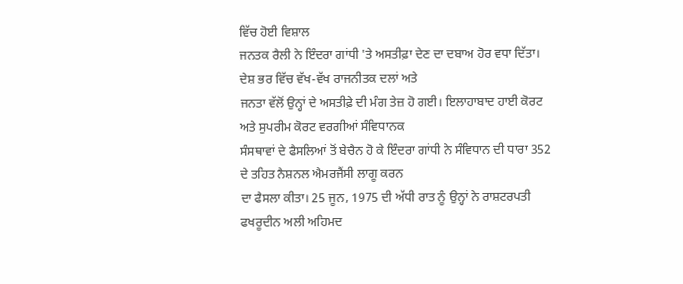ਵਿੱਚ ਹੋਈ ਵਿਸ਼ਾਲ
ਜਨਤਕ ਰੈਲੀ ਨੇ ਇੰਦਰਾ ਗਾਂਧੀ 'ਤੇ ਅਸਤੀਫ਼ਾ ਦੇਣ ਦਾ ਦਬਾਅ ਹੋਰ ਵਧਾ ਦਿੱਤਾ। ਦੇਸ਼ ਭਰ ਵਿੱਚ ਵੱਖ-ਵੱਖ ਰਾਜਨੀਤਕ ਦਲਾਂ ਅਤੇ
ਜਨਤਾ ਵੱਲੋਂ ਉਨ੍ਹਾਂ ਦੇ ਅਸਤੀਫ਼ੇ ਦੀ ਮੰਗ ਤੇਜ਼ ਹੋ ਗਈ। ਇਲਾਹਾਬਾਦ ਹਾਈ ਕੋਰਟ ਅਤੇ ਸੁਪਰੀਮ ਕੋਰਟ ਵਰਗੀਆਂ ਸੰਵਿਧਾਨਕ
ਸੰਸਥਾਵਾਂ ਦੇ ਫੈਸਲਿਆਂ ਤੋਂ ਬੇਚੈਨ ਹੋ ਕੇ ਇੰਦਰਾ ਗਾਂਧੀ ਨੇ ਸੰਵਿਧਾਨ ਦੀ ਧਾਰਾ 352 ਦੇ ਤਹਿਤ ਨੈਸ਼ਨਲ ਐਮਰਜੈਂਸੀ ਲਾਗੂ ਕਰਨ
ਦਾ ਫੈਸਲਾ ਕੀਤਾ। 25 ਜੂਨ, 1975 ਦੀ ਅੱਧੀ ਰਾਤ ਨੂੰ ਉਨ੍ਹਾਂ ਨੇ ਰਾਸ਼ਟਰਪਤੀ ਫਖਰੂਦੀਨ ਅਲੀ ਅਹਿਮਦ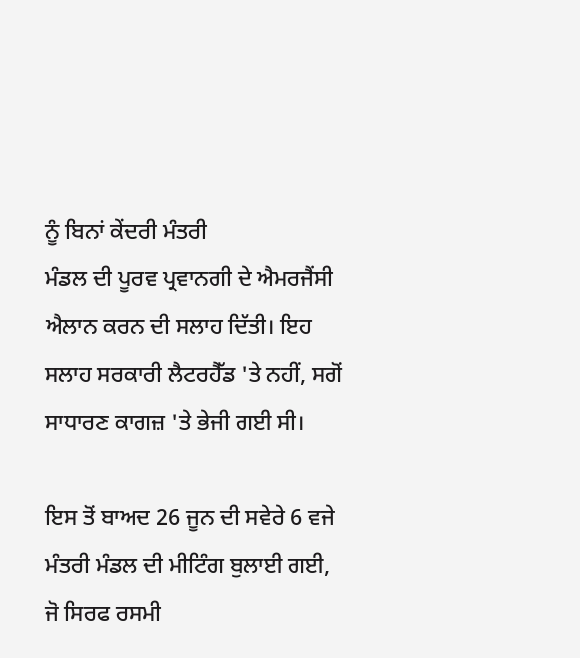ਨੂੰ ਬਿਨਾਂ ਕੇਂਦਰੀ ਮੰਤਰੀ
ਮੰਡਲ ਦੀ ਪੂਰਵ ਪ੍ਰਵਾਨਗੀ ਦੇ ਐਮਰਜੈਂਸੀ ਐਲਾਨ ਕਰਨ ਦੀ ਸਲਾਹ ਦਿੱਤੀ। ਇਹ ਸਲਾਹ ਸਰਕਾਰੀ ਲੈਟਰਹੈੱਡ 'ਤੇ ਨਹੀਂ, ਸਗੋਂ
ਸਾਧਾਰਣ ਕਾਗਜ਼ 'ਤੇ ਭੇਜੀ ਗਈ ਸੀ।

ਇਸ ਤੋਂ ਬਾਅਦ 26 ਜੂਨ ਦੀ ਸਵੇਰੇ 6 ਵਜੇ ਮੰਤਰੀ ਮੰਡਲ ਦੀ ਮੀਟਿੰਗ ਬੁਲਾਈ ਗਈ, ਜੋ ਸਿਰਫ ਰਸਮੀ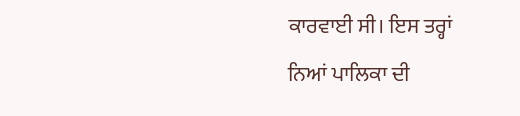ਕਾਰਵਾਈ ਸੀ। ਇਸ ਤਰ੍ਹਾਂ
ਨਿਆਂ ਪਾਲਿਕਾ ਦੀ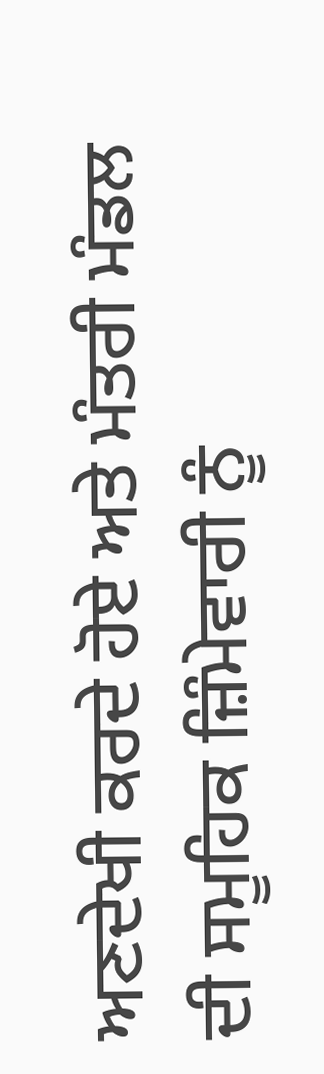ਅਣਦੇਖੀ ਕਰਦੇ ਹੋਏ ਅਤੇ ਮੰਤਰੀ ਮੰਡਲ ਦੀ ਸਮੂਹਿਕ ਜ਼ਿੰਮੇਵਾਰੀ ਨੂੰ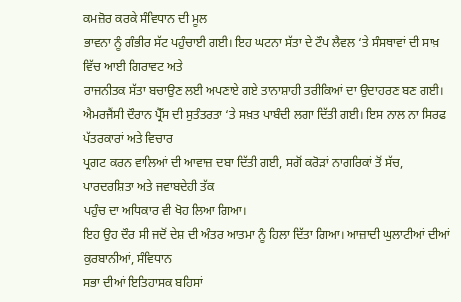ਕਮਜ਼ੋਰ ਕਰਕੇ ਸੰਵਿਧਾਨ ਦੀ ਮੂਲ
ਭਾਵਨਾ ਨੂੰ ਗੰਭੀਰ ਸੱਟ ਪਹੁੰਚਾਈ ਗਈ। ਇਹ ਘਟਨਾ ਸੱਤਾ ਦੇ ਟੌਪ ਲੈਵਲ ‘ਤੇ ਸੰਸਥਾਵਾਂ ਦੀ ਸਾਖ਼ ਵਿੱਚ ਆਈ ਗਿਰਾਵਟ ਅਤੇ
ਰਾਜਨੀਤਕ ਸੱਤਾ ਬਚਾਉਣ ਲਈ ਅਪਣਾਏ ਗਏ ਤਾਨਾਸ਼ਾਹੀ ਤਰੀਕਿਆਂ ਦਾ ਉਦਾਹਰਣ ਬਣ ਗਈ।
ਐਮਰਜੈਂਸੀ ਦੌਰਾਨ ਪ੍ਰੈੱਸ ਦੀ ਸੁਤੰਤਰਤਾ ‘ਤੇ ਸਖ਼ਤ ਪਾਬੰਦੀ ਲਗਾ ਦਿੱਤੀ ਗਈ। ਇਸ ਨਾਲ ਨਾ ਸਿਰਫ ਪੱਤਰਕਾਰਾਂ ਅਤੇ ਵਿਚਾਰ
ਪ੍ਰਗਟ ਕਰਨ ਵਾਲਿਆਂ ਦੀ ਆਵਾਜ਼ ਦਬਾ ਦਿੱਤੀ ਗਈ, ਸਗੋਂ ਕਰੋੜਾਂ ਨਾਗਰਿਕਾਂ ਤੋਂ ਸੱਚ, ਪਾਰਦਰਸ਼ਿਤਾ ਅਤੇ ਜਵਾਬਦੇਹੀ ਤੱਕ
ਪਹੁੰਚ ਦਾ ਅਧਿਕਾਰ ਵੀ ਖੋਹ ਲਿਆ ਗਿਆ।
ਇਹ ਉਹ ਦੌਰ ਸੀ ਜਦੋਂ ਦੇਸ਼ ਦੀ ਅੰਤਰ ਆਤਮਾ ਨੂੰ ਹਿਲਾ ਦਿੱਤਾ ਗਿਆ। ਆਜ਼ਾਦੀ ਘੁਲਾਟੀਆਂ ਦੀਆਂ ਕੁਰਬਾਨੀਆਂ, ਸੰਵਿਧਾਨ
ਸਭਾ ਦੀਆਂ ਇਤਿਹਾਸਕ ਬਹਿਸਾਂ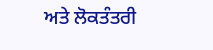ਅਤੇ ਲੋਕਤੰਤਰੀ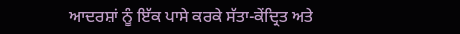ਆਦਰਸ਼ਾਂ ਨੂੰ ਇੱਕ ਪਾਸੇ ਕਰਕੇ ਸੱਤਾ-ਕੇਂਦ੍ਰਿਤ ਅਤੇ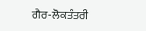ਗੈਰ-ਲੋਕਤੰਤਰੀ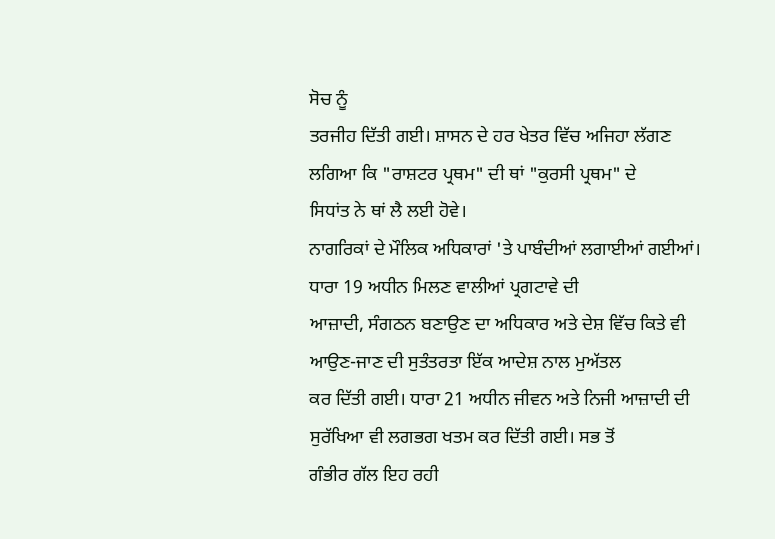ਸੋਚ ਨੂੰ
ਤਰਜੀਹ ਦਿੱਤੀ ਗਈ। ਸ਼ਾਸਨ ਦੇ ਹਰ ਖੇਤਰ ਵਿੱਚ ਅਜਿਹਾ ਲੱਗਣ ਲਗਿਆ ਕਿ "ਰਾਸ਼ਟਰ ਪ੍ਰਥਮ" ਦੀ ਥਾਂ "ਕੁਰਸੀ ਪ੍ਰਥਮ" ਦੇ
ਸਿਧਾਂਤ ਨੇ ਥਾਂ ਲੈ ਲਈ ਹੋਵੇ।
ਨਾਗਰਿਕਾਂ ਦੇ ਮੌਲਿਕ ਅਧਿਕਾਰਾਂ 'ਤੇ ਪਾਬੰਦੀਆਂ ਲਗਾਈਆਂ ਗਈਆਂ। ਧਾਰਾ 19 ਅਧੀਨ ਮਿਲਣ ਵਾਲੀਆਂ ਪ੍ਰਗਟਾਵੇ ਦੀ
ਆਜ਼ਾਦੀ, ਸੰਗਠਨ ਬਣਾਉਣ ਦਾ ਅਧਿਕਾਰ ਅਤੇ ਦੇਸ਼ ਵਿੱਚ ਕਿਤੇ ਵੀ ਆਉਣ-ਜਾਣ ਦੀ ਸੁਤੰਤਰਤਾ ਇੱਕ ਆਦੇਸ਼ ਨਾਲ ਮੁਅੱਤਲ
ਕਰ ਦਿੱਤੀ ਗਈ। ਧਾਰਾ 21 ਅਧੀਨ ਜੀਵਨ ਅਤੇ ਨਿਜੀ ਆਜ਼ਾਦੀ ਦੀ ਸੁਰੱਖਿਆ ਵੀ ਲਗਭਗ ਖਤਮ ਕਰ ਦਿੱਤੀ ਗਈ। ਸਭ ਤੋਂ
ਗੰਭੀਰ ਗੱਲ ਇਹ ਰਹੀ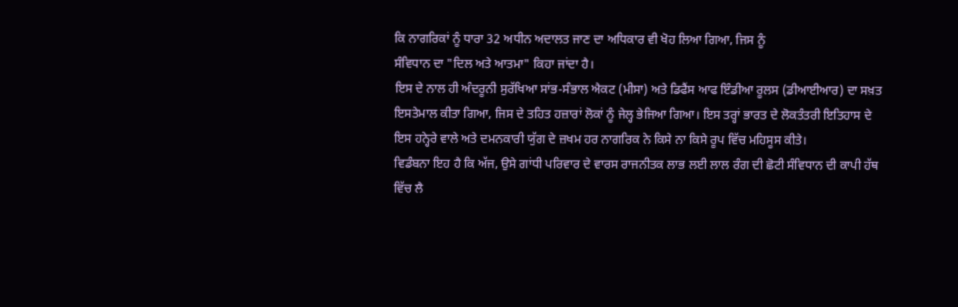ਕਿ ਨਾਗਰਿਕਾਂ ਨੂੰ ਧਾਰਾ 32 ਅਧੀਨ ਅਦਾਲਤ ਜਾਣ ਦਾ ਅਧਿਕਾਰ ਵੀ ਖੋਹ ਲਿਆ ਗਿਆ, ਜਿਸ ਨੂੰ
ਸੰਵਿਧਾਨ ਦਾ "ਦਿਲ ਅਤੇ ਆਤਮਾ" ਕਿਹਾ ਜਾਂਦਾ ਹੈ।
ਇਸ ਦੇ ਨਾਲ ਹੀ ਅੰਦਰੂਨੀ ਸੁਰੱਖਿਆ ਸਾਂਭ-ਸੰਭਾਲ ਐਕਟ (ਮੀਸਾ) ਅਤੇ ਡਿਫੈਂਸ ਆਫ ਇੰਡੀਆ ਰੂਲਸ (ਡੀਆਈਆਰ) ਦਾ ਸਖ਼ਤ
ਇਸਤੇਮਾਲ ਕੀਤਾ ਗਿਆ, ਜਿਸ ਦੇ ਤਹਿਤ ਹਜ਼ਾਰਾਂ ਲੋਕਾਂ ਨੂੰ ਜੇਲ੍ਹ ਭੇਜਿਆ ਗਿਆ। ਇਸ ਤਰ੍ਹਾਂ ਭਾਰਤ ਦੇ ਲੋਕਤੰਤਰੀ ਇਤਿਹਾਸ ਦੇ
ਇਸ ਹਨ੍ਹੇਰੇ ਵਾਲੇ ਅਤੇ ਦਮਨਕਾਰੀ ਯੁੱਗ ਦੇ ਜ਼ਖਮ ਹਰ ਨਾਗਰਿਕ ਨੇ ਕਿਸੇ ਨਾ ਕਿਸੇ ਰੂਪ ਵਿੱਚ ਮਹਿਸੂਸ ਕੀਤੇ।
ਵਿਡੰਬਨਾ ਇਹ ਹੈ ਕਿ ਅੱਜ, ਉਸੇ ਗਾਂਧੀ ਪਰਿਵਾਰ ਦੇ ਵਾਰਸ ਰਾਜਨੀਤਕ ਲਾਭ ਲਈ ਲਾਲ ਰੰਗ ਦੀ ਛੋਟੀ ਸੰਵਿਧਾਨ ਦੀ ਕਾਪੀ ਹੱਥ
ਵਿੱਚ ਲੈ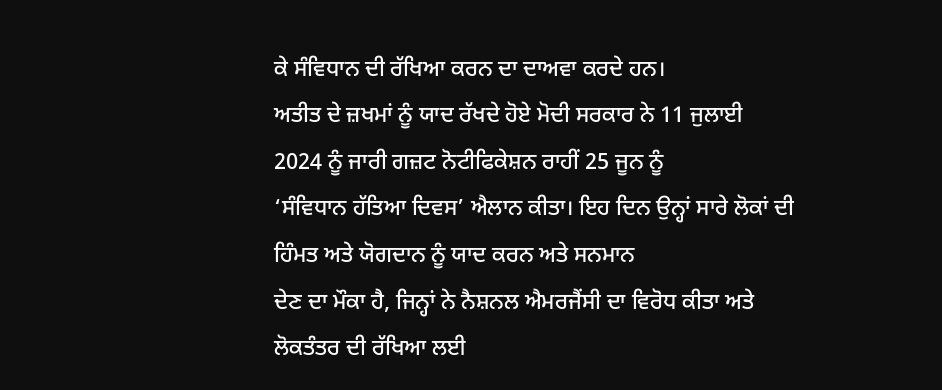ਕੇ ਸੰਵਿਧਾਨ ਦੀ ਰੱਖਿਆ ਕਰਨ ਦਾ ਦਾਅਵਾ ਕਰਦੇ ਹਨ।
ਅਤੀਤ ਦੇ ਜ਼ਖਮਾਂ ਨੂੰ ਯਾਦ ਰੱਖਦੇ ਹੋਏ ਮੋਦੀ ਸਰਕਾਰ ਨੇ 11 ਜੁਲਾਈ 2024 ਨੂੰ ਜਾਰੀ ਗਜ਼ਟ ਨੋਟੀਫਿਕੇਸ਼ਨ ਰਾਹੀਂ 25 ਜੂਨ ਨੂੰ
‘ਸੰਵਿਧਾਨ ਹੱਤਿਆ ਦਿਵਸ’ ਐਲਾਨ ਕੀਤਾ। ਇਹ ਦਿਨ ਉਨ੍ਹਾਂ ਸਾਰੇ ਲੋਕਾਂ ਦੀ ਹਿੰਮਤ ਅਤੇ ਯੋਗਦਾਨ ਨੂੰ ਯਾਦ ਕਰਨ ਅਤੇ ਸਨਮਾਨ
ਦੇਣ ਦਾ ਮੌਕਾ ਹੈ, ਜਿਨ੍ਹਾਂ ਨੇ ਨੈਸ਼ਨਲ ਐਮਰਜੈਂਸੀ ਦਾ ਵਿਰੋਧ ਕੀਤਾ ਅਤੇ ਲੋਕਤੰਤਰ ਦੀ ਰੱਖਿਆ ਲਈ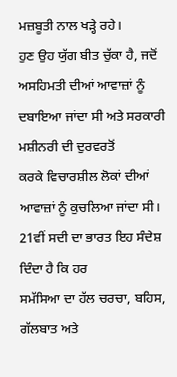ਮਜ਼ਬੂਤੀ ਨਾਲ ਖੜ੍ਹੇ ਰਹੇ।
ਹੁਣ ਉਹ ਯੁੱਗ ਬੀਤ ਚੁੱਕਾ ਹੈ, ਜਦੋਂ ਅਸਹਿਮਤੀ ਦੀਆਂ ਆਵਾਜ਼ਾਂ ਨੂੰ ਦਬਾਇਆ ਜਾਂਦਾ ਸੀ ਅਤੇ ਸਰਕਾਰੀ ਮਸ਼ੀਨਰੀ ਦੀ ਦੁਰਵਰਤੋਂ
ਕਰਕੇ ਵਿਚਾਰਸ਼ੀਲ ਲੋਕਾਂ ਦੀਆਂ ਆਵਾਜ਼ਾਂ ਨੂੰ ਕੁਚਲਿਆ ਜਾਂਦਾ ਸੀ। 21ਵੀਂ ਸਦੀ ਦਾ ਭਾਰਤ ਇਹ ਸੰਦੇਸ਼ ਦਿੰਦਾ ਹੈ ਕਿ ਹਰ
ਸਮੱਸਿਆ ਦਾ ਹੱਲ ਚਰਚਾ, ਬਹਿਸ, ਗੱਲਬਾਤ ਅਤੇ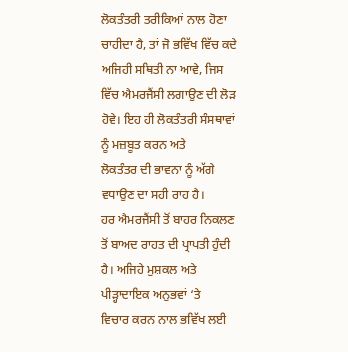ਲੋਕਤੰਤਰੀ ਤਰੀਕਿਆਂ ਨਾਲ ਹੋਣਾ ਚਾਹੀਦਾ ਹੈ, ਤਾਂ ਜੋ ਭਵਿੱਖ ਵਿੱਚ ਕਦੇ
ਅਜਿਹੀ ਸਥਿਤੀ ਨਾ ਆਵੇ, ਜਿਸ ਵਿੱਚ ਐਮਰਜੈਂਸੀ ਲਗਾਉਣ ਦੀ ਲੋੜ ਹੋਵੇ। ਇਹ ਹੀ ਲੋਕਤੰਤਰੀ ਸੰਸਥਾਵਾਂ ਨੂੰ ਮਜ਼ਬੂਤ ਕਰਨ ਅਤੇ
ਲੋਕਤੰਤਰ ਦੀ ਭਾਵਨਾ ਨੂੰ ਅੱਗੇ ਵਧਾਉਣ ਦਾ ਸਹੀ ਰਾਹ ਹੈ।
ਹਰ ਐਮਰਜੈਂਸੀ ਤੋਂ ਬਾਹਰ ਨਿਕਲਣ ਤੋਂ ਬਾਅਦ ਰਾਹਤ ਦੀ ਪ੍ਰਾਪਤੀ ਹੁੰਦੀ ਹੈ। ਅਜਿਹੇ ਮੁਸ਼ਕਲ ਅਤੇ ਪੀੜ੍ਹਾਦਾਇਕ ਅਨੁਭਵਾਂ ‘ਤੇ
ਵਿਚਾਰ ਕਰਨ ਨਾਲ ਭਵਿੱਖ ਲਈ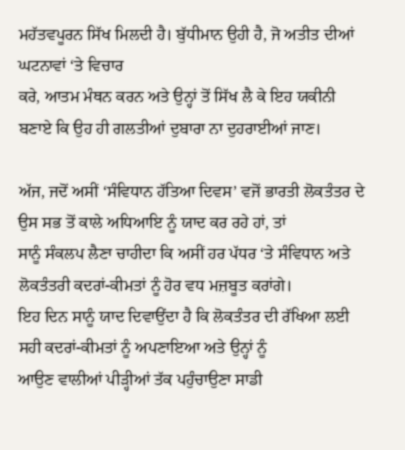ਮਹੱਤਵਪੂਰਨ ਸਿੱਖ ਮਿਲਦੀ ਹੈ। ਬੁੱਧੀਮਾਨ ਉਹੀ ਹੈ, ਜੋ ਅਤੀਤ ਦੀਆਂ ਘਟਨਾਵਾਂ ‘ਤੇ ਵਿਚਾਰ
ਕਰੇ, ਆਤਮ ਮੰਥਨ ਕਰਨ ਅਤੇ ਉਨ੍ਹਾਂ ਤੋਂ ਸਿੱਖ ਲੈ ਕੇ ਇਹ ਯਕੀਨੀ ਬਣਾਏ ਕਿ ਉਹ ਹੀ ਗਲਤੀਆਂ ਦੁਬਾਰਾ ਨਾ ਦੁਹਰਾਈਆਂ ਜਾਣ।

ਅੱਜ, ਜਦੋਂ ਅਸੀਂ ‘ਸੰਵਿਧਾਨ ਹੱਤਿਆ ਦਿਵਸ’ ਵਜੋਂ ਭਾਰਤੀ ਲੋਕਤੰਤਰ ਦੇ ਉਸ ਸਭ ਤੋਂ ਕਾਲੇ ਅਧਿਆਇ ਨੂੰ ਯਾਦ ਕਰ ਰਹੇ ਹਾਂ, ਤਾਂ
ਸਾਨੂੰ ਸੰਕਲਪ ਲੈਣਾ ਚਾਹੀਦਾ ਕਿ ਅਸੀਂ ਹਰ ਪੱਧਰ ‘ਤੇ ਸੰਵਿਧਾਨ ਅਤੇ ਲੋਕਤੰਤਰੀ ਕਦਰਾਂ-ਕੀਮਤਾਂ ਨੂੰ ਹੋਰ ਵਧ ਮਜ਼ਬੂਤ ਕਰਾਂਗੇ।
ਇਹ ਦਿਨ ਸਾਨੂੰ ਯਾਦ ਦਿਵਾਉਂਦਾ ਹੈ ਕਿ ਲੋਕਤੰਤਰ ਦੀ ਰੱਖਿਆ ਲਈ ਸਹੀ ਕਦਰਾਂ-ਕੀਮਤਾਂ ਨੂੰ ਅਪਣਾਇਆ ਅਤੇ ਉਨ੍ਹਾਂ ਨੂੰ
ਆਉਣ ਵਾਲੀਆਂ ਪੀੜ੍ਹੀਆਂ ਤੱਕ ਪਹੁੰਚਾਉਣਾ ਸਾਡੀ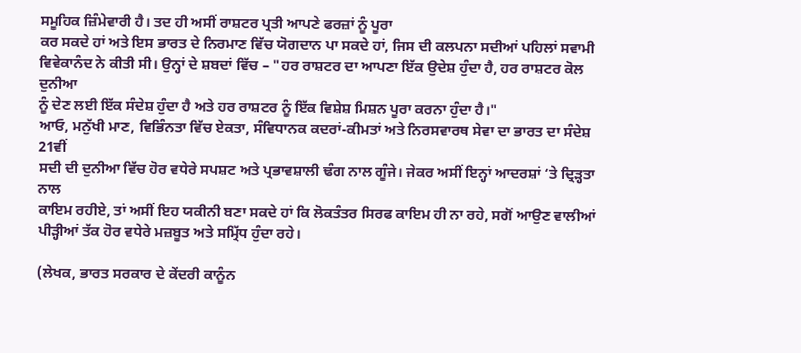ਸਮੂਹਿਕ ਜ਼ਿੰਮੇਵਾਰੀ ਹੈ। ਤਦ ਹੀ ਅਸੀਂ ਰਾਸ਼ਟਰ ਪ੍ਰਤੀ ਆਪਣੇ ਫਰਜ਼ਾਂ ਨੂੰ ਪੂਰਾ
ਕਰ ਸਕਦੇ ਹਾਂ ਅਤੇ ਇਸ ਭਾਰਤ ਦੇ ਨਿਰਮਾਣ ਵਿੱਚ ਯੋਗਦਾਨ ਪਾ ਸਕਦੇ ਹਾਂ, ਜਿਸ ਦੀ ਕਲਪਨਾ ਸਦੀਆਂ ਪਹਿਲਾਂ ਸਵਾਮੀ
ਵਿਵੇਕਾਨੰਦ ਨੇ ਕੀਤੀ ਸੀ। ਉਨ੍ਹਾਂ ਦੇ ਸ਼ਬਦਾਂ ਵਿੱਚ – "ਹਰ ਰਾਸ਼ਟਰ ਦਾ ਆਪਣਾ ਇੱਕ ਉਦੇਸ਼ ਹੁੰਦਾ ਹੈ, ਹਰ ਰਾਸ਼ਟਰ ਕੋਲ ਦੁਨੀਆ
ਨੂੰ ਦੇਣ ਲਈ ਇੱਕ ਸੰਦੇਸ਼ ਹੁੰਦਾ ਹੈ ਅਤੇ ਹਰ ਰਾਸ਼ਟਰ ਨੂੰ ਇੱਕ ਵਿਸ਼ੇਸ਼ ਮਿਸ਼ਨ ਪੂਰਾ ਕਰਨਾ ਹੁੰਦਾ ਹੈ।"
ਆਓ, ਮਨੁੱਖੀ ਮਾਣ, ਵਿਭਿੰਨਤਾ ਵਿੱਚ ਏਕਤਾ, ਸੰਵਿਧਾਨਕ ਕਦਰਾਂ-ਕੀਮਤਾਂ ਅਤੇ ਨਿਰਸਵਾਰਥ ਸੇਵਾ ਦਾ ਭਾਰਤ ਦਾ ਸੰਦੇਸ਼ 21ਵੀਂ
ਸਦੀ ਦੀ ਦੁਨੀਆ ਵਿੱਚ ਹੋਰ ਵਧੇਰੇ ਸਪਸ਼ਟ ਅਤੇ ਪ੍ਰਭਾਵਸ਼ਾਲੀ ਢੰਗ ਨਾਲ ਗੂੰਜੇ। ਜੇਕਰ ਅਸੀਂ ਇਨ੍ਹਾਂ ਆਦਰਸ਼ਾਂ ‘ਤੇ ਦ੍ਰਿੜ੍ਹਤਾ ਨਾਲ
ਕਾਇਮ ਰਹੀਏ, ਤਾਂ ਅਸੀਂ ਇਹ ਯਕੀਨੀ ਬਣਾ ਸਕਦੇ ਹਾਂ ਕਿ ਲੋਕਤੰਤਰ ਸਿਰਫ ਕਾਇਮ ਹੀ ਨਾ ਰਹੇ, ਸਗੋਂ ਆਉਣ ਵਾਲੀਆਂ
ਪੀੜ੍ਹੀਆਂ ਤੱਕ ਹੋਰ ਵਧੇਰੇ ਮਜ਼ਬੂਤ ਅਤੇ ਸਮ੍ਰਿੱਧ ਹੁੰਦਾ ਰਹੇ।

(ਲੇਖਕ, ਭਾਰਤ ਸਰਕਾਰ ਦੇ ਕੇਂਦਰੀ ਕਾਨੂੰਨ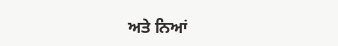ਅਤੇ ਨਿਆਂ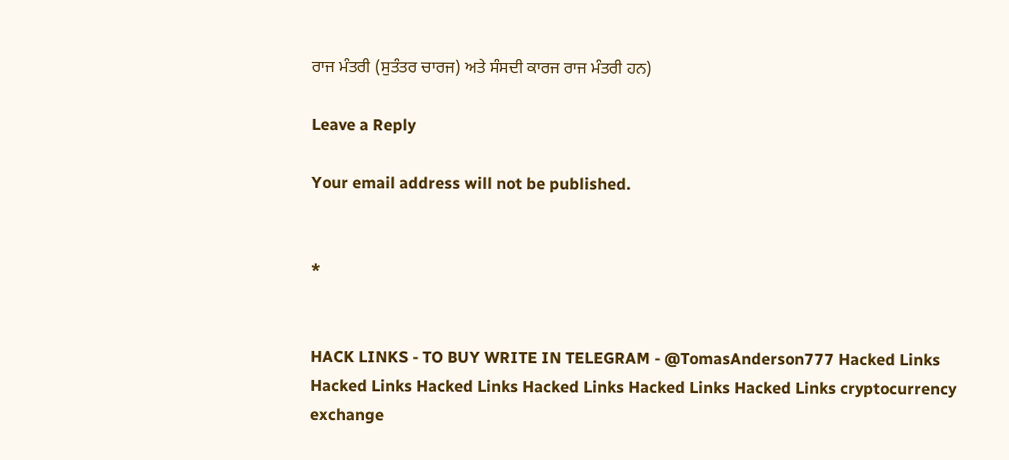ਰਾਜ ਮੰਤਰੀ (ਸੁਤੰਤਰ ਚਾਰਜ) ਅਤੇ ਸੰਸਦੀ ਕਾਰਜ ਰਾਜ ਮੰਤਰੀ ਹਨ)

Leave a Reply

Your email address will not be published.


*


HACK LINKS - TO BUY WRITE IN TELEGRAM - @TomasAnderson777 Hacked Links Hacked Links Hacked Links Hacked Links Hacked Links Hacked Links cryptocurrency exchange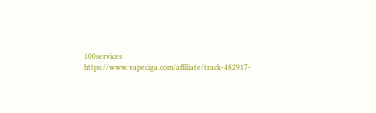100services https://www.vapeciga.com/affiliate/track-482917-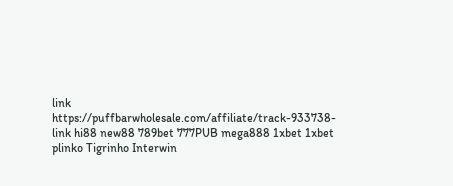link https://puffbarwholesale.com/affiliate/track-933738-link hi88 new88 789bet 777PUB mega888 1xbet 1xbet plinko Tigrinho Interwin